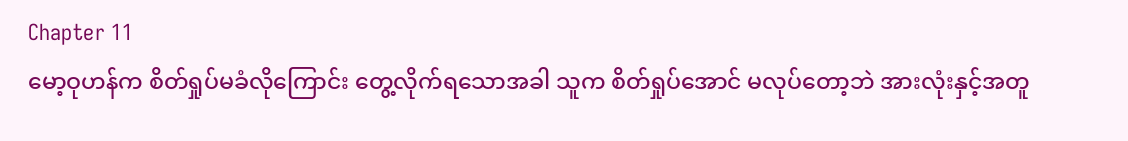Chapter 11
မော့ဝုဟန်က စိတ်ရှုပ်မခံလိုကြောင်း တွေ့လိုက်ရသောအခါ သူက စိတ်ရှုပ်အောင် မလုပ်တော့ဘဲ အားလုံးနှင့်အတူ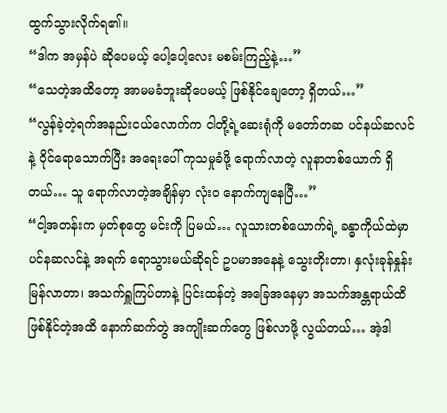ထွက်သွားလိုက်ရ၏။
“ဒါက အမှန်ပဲ ဆိုပေမယ့် ပေါ့ပေါ့လေး မစမ်းကြည့်နဲ့…”
“သေတဲ့အထိတော့ အာမမခံဘူးဆိုပေမယ့် ဖြစ်နိုင်ချေတော့ ရှိတယ်…”
“လွန်ခဲ့တဲ့ရက်အနည်းငယ်လောက်က ငါတို့ရဲ့ဆေးရုံကို မတော်တဆ ပင်နယ်ဆလင်နဲ့ ဝိုင်ရောသောက်ပြီး အရေးပေါ် ကုသမှုခံဖို့ ရောက်လာတဲ့ လူနာတစ်ယောက် ရှိတယ်… သူ ရောက်လာတဲ့အချိန်မှာ လုံးဝ နောက်ကျနေပြီ…”
“ငါ့အတန်းက မှတ်စုတွေ မင်းကို ပြမယ်… လူသားတစ်ယောက်ရဲ့ ခန္ဓာကိုယ်ထဲမှာ ပင်နဆလင်နဲ့ အရက် ရောသွားမယ်ဆိုရင် ဥပမာအနေနဲ့ သွေးတိုးတာ၊ နှလုံးခုန်နှုန်း မြန်လာတာ၊ အသက်ရှူကြပ်တာနဲ့ ပြင်းထန်တဲ့ အခြေအနေမှာ အသက်အန္တရာယ်ထိ ဖြစ်နိုင်တဲ့အထိ နောက်ဆက်တွဲ အကျိုးဆက်တွေ ဖြစ်လာဖို့ လွယ်တယ်… အဲ့ဒါ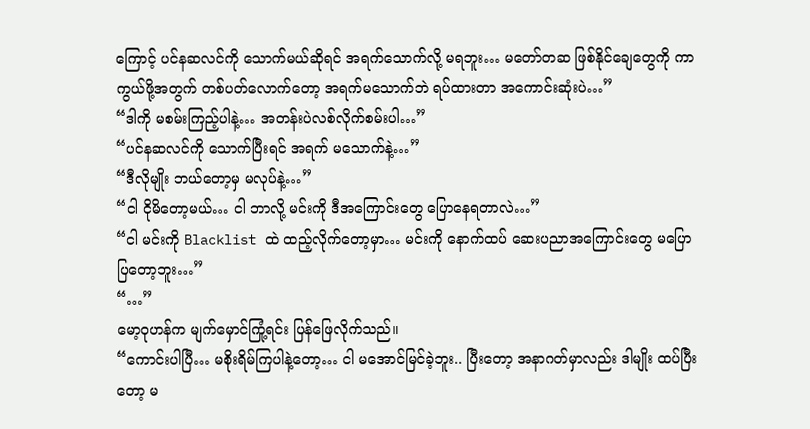ကြောင့် ပင်နဆလင်ကို သောက်မယ်ဆိုရင် အရက်သောက်လို့ မရဘူး… မတော်တဆ ဖြစ်နိုင်ချေတွေကို ကာကွယ်ဖို့အတွက် တစ်ပတ်လောက်တော့ အရက်မသောက်ဘဲ ရပ်ထားတာ အကောင်းဆုံးပဲ…”
“ဒါကို မစမ်းကြည့်ပါနဲ့… အတန်းပဲလစ်လိုက်စမ်းပါ…”
“ပင်နဆလင်ကို သောက်ပြီးရင် အရက် မသောက်နဲ့…”
“ဒီလိုမျိုး ဘယ်တော့မှ မလုပ်နဲ့…”
“ငါ ငိုမိတော့မယ်… ငါ ဘာလို့ မင်းကို ဒီအကြောင်းတွေ ပြောနေရတာလဲ…”
“ငါ မင်းကို Blacklist ထဲ ထည့်လိုက်တော့မှာ… မင်းကို နောက်ထပ် ဆေးပညာအကြောင်းတွေ မပြောပြတော့ဘူး…”
“…”
မော့ဝုဟန်က မျက်မှောင်ကြုံ့ရင်း ပြန်ဖြေလိုက်သည်။
“ကောင်းပါပြီ… မစိုးရိမ်ကြပါနဲ့တော့… ငါ မအောင်မြင်ခဲ့ဘူး.. ပြီးတော့ အနာဂတ်မှာလည်း ဒါမျိုး ထပ်ပြီးတော့ မ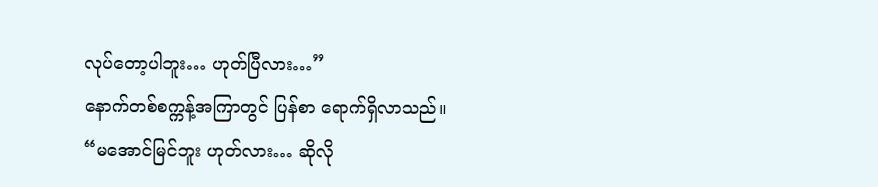လုပ်တော့ပါဘူး… ဟုတ်ပြီလား…”
နောက်တစ်စက္ကန့်အကြာတွင် ပြန်စာ ရောက်ရှိလာသည်။
“မအောင်မြင်ဘူး ဟုတ်လား… ဆိုလို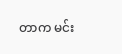တာက မင်း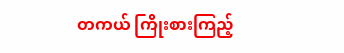တကယ် ကြိုးစားကြည့်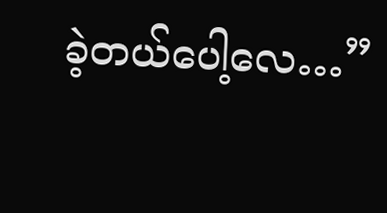ခဲ့တယ်ပေါ့လေ…”